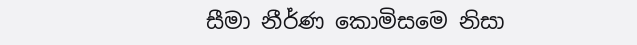සීමා නීර්ණ කොමිසමෙ නිසා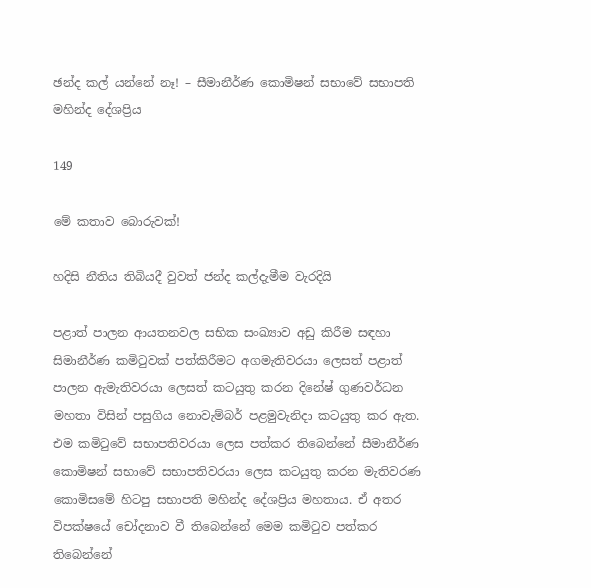ඡන්ද කල් යන්නේ නෑ! – සීමානීර්ණ කොමිෂන් සභාවේ සභාපති මහින්ද දේශප්‍රිය

149

මේ කතාව බොරුවක්!

හදිසි නීතිය තිබියදී වුවත් ජන්ද කල්දැමීම වැරදියි

පළාත් පාලන ආයතනවල සභික සංඛ්‍යාව අඩු කිරීම සඳහා සිමානීර්ණ කමිටුවක් පත්කිරීමට අගමැතිවරයා ලෙසත් පළාත් පාලන ඇමැතිවරයා ලෙසත් කටයුතු කරන දිනේෂ් ගුණවර්ධන මහතා විසින් පසුගිය නොවැම්බර් පළමුවැනිදා කටයුතු කර ඇත. එම කමිටුවේ සභාපතිවරයා ලෙස පත්කර තිබෙන්නේ සීමානීර්ණ කොමිෂන් සභාවේ සභාපතිවරයා ලෙස කටයුතු කරන මැතිවරණ කොමිසමේ හිටපු සභාපති මහින්ද දේශප්‍රිය මහතාය. ඒ අතර විපක්ෂයේ චෝදනාව වී තිබෙන්නේ මෙම කමිටුව පත්කර තිබෙන්නේ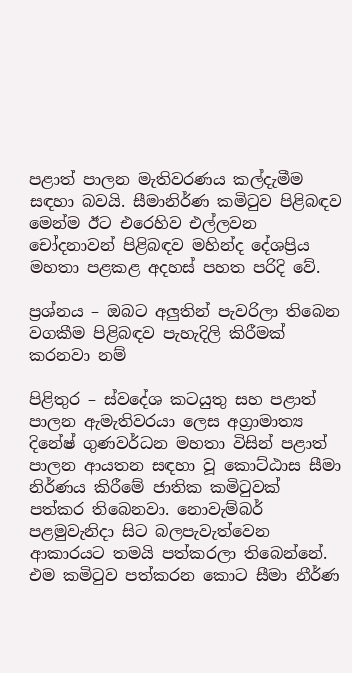පළාත් පාලන මැතිවරණය කල්දැමීම සඳහා බවයි. සීමානිර්ණ කමිටුව පිළිබඳව මෙන්ම ඊට එරෙහිව එල්ලවන චෝදනාවන් පිළිබඳව මහින්ද දේශප්‍රිය මහතා පළකළ අදහස් පහත පරිදි වේ.

ප්‍රශ්නය – ඔබට අලුතින් පැවරිලා තිබෙන වගකීම පිළිබඳව පැහැදිලි කිරීමක් කරනවා නම්

පිළිතුර – ස්වදේශ කටයුතු සහ පළාත් පාලන ඇමැතිවරයා ලෙස අග්‍රාමාත්‍ය දිනේෂ් ගුණවර්ධන මහතා විසින් පළාත් පාලන ආයතන සඳහා වූ කොට්ඨාස සීමා නිර්ණය කිරීමේ ජාතික කමිටුවක් පත්කර තිබෙනවා. නොවැම්බර් පළමුවැනිදා සිට බලපැවැත්වෙන ආකාරයට තමයි පත්කරලා තිබෙන්නේ. එම කමිටුව පත්කරන කොට සීමා නීර්ණ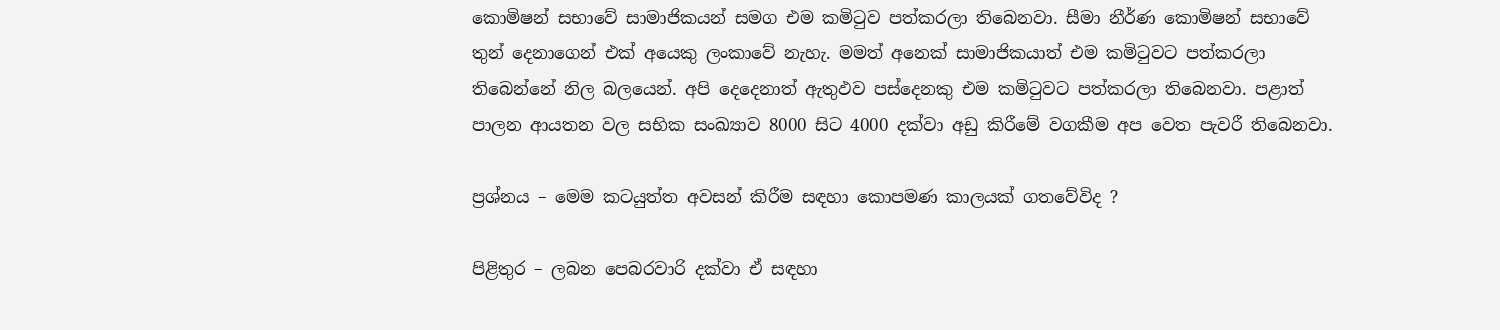කොමිෂන් සභාවේ සාමාජිකයන් සමග එම කමිටුව පත්කරලා තිබෙනවා. සීමා නීර්ණ කොමිෂන් සභාවේ තුන් දෙනාගෙන් එක් අයෙකු ලංකාවේ නැහැ. මමත් අනෙක් සාමාජිකයාත් එම කමිටුවට පත්කරලා තිබෙන්නේ නිල බලයෙන්. අපි දෙදෙනාත් ඇතුඵව පස්දෙනකු එම කමිටුවට පත්කරලා තිබෙනවා. පළාත් පාලන ආයතන වල සභික සංඛ්‍යාව 8000 සිට 4000 දක්වා අඩු කිරීමේ වගකීම අප වෙත පැවරී තිබෙනවා.

ප්‍රශ්නය – මෙම කටයුත්ත අවසන් කිරීම සඳහා කොපමණ කාලයක් ගතවේවිද ?

පිළිතුර – ලබන පෙබරවාරි දක්වා ඒ සඳහා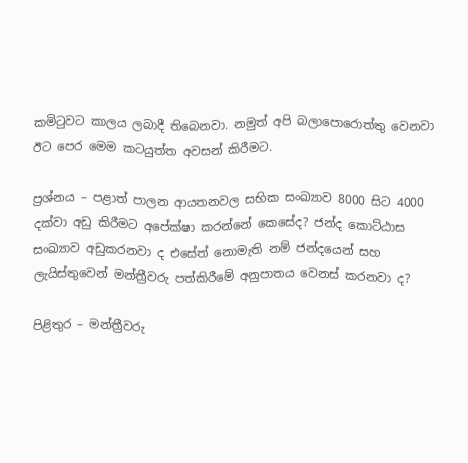කමිටුවට කාලය ලබාදී තිබෙනවා. නමුත් අපි බලාපොරොත්තු වෙනවා ඊට පෙර මෙම කටයුත්ත අවසන් කිරීමට.

ප්‍රශ්නය – පළාත් පාලන ආයතනවල සභික සංඛ්‍යාව 8000 සිට 4000 දක්වා අඩු කිරීමට අපේක්ෂා කරන්නේ කෙසේද? ජන්ද කොට්ඨාස සංඛ්‍යාව අඩුකරනවා ද එසේත් නොමැති නම් ජන්දයෙන් සහ ලැයිස්තුවෙන් මන්ත්‍රීවරු පත්කිරීමේ අනුපාතය වෙනස් කරනවා ද?

පිළිතුර – මන්ත්‍රීවරු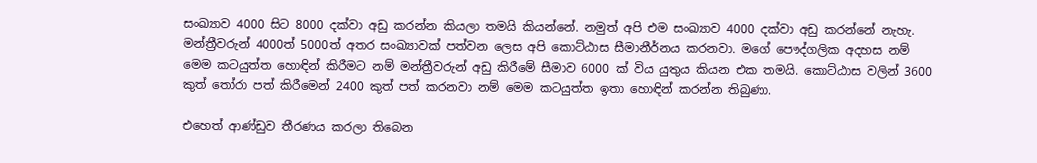සංඛ්‍යාව 4000 සිට 8000 දක්වා අඩු කරන්න කියලා තමයි කියන්නේ. නමුත් අපි එම සංඛ්‍යාව 4000 දක්වා අඩු කරන්නේ නැහැ. මන්ත්‍රීවරුන් 4000ත් 5000ත් අතර සංඛ්‍යාවක් පත්වන ලෙස අපි කොට්ඨාස සීමානීර්නය කරනවා. මගේ පෞද්ගලික අදහස නම් මෙම කටයුත්ත හොඳින් කිරීමට නම් මන්ත්‍රීවරුන් අඩු කිරීමේ සීමාව 6000 ක් විය යුතුය කියන එක තමයි. කොට්ඨාස වලින් 3600 කුත් තෝරා පත් කිරීමෙන් 2400 කුත් පත් කරනවා නම් මෙම කටයුත්ත ඉතා හොඳින් කරන්න තිබුණා.

එහෙත් ආණ්ඩුව තීරණය කරලා තිබෙන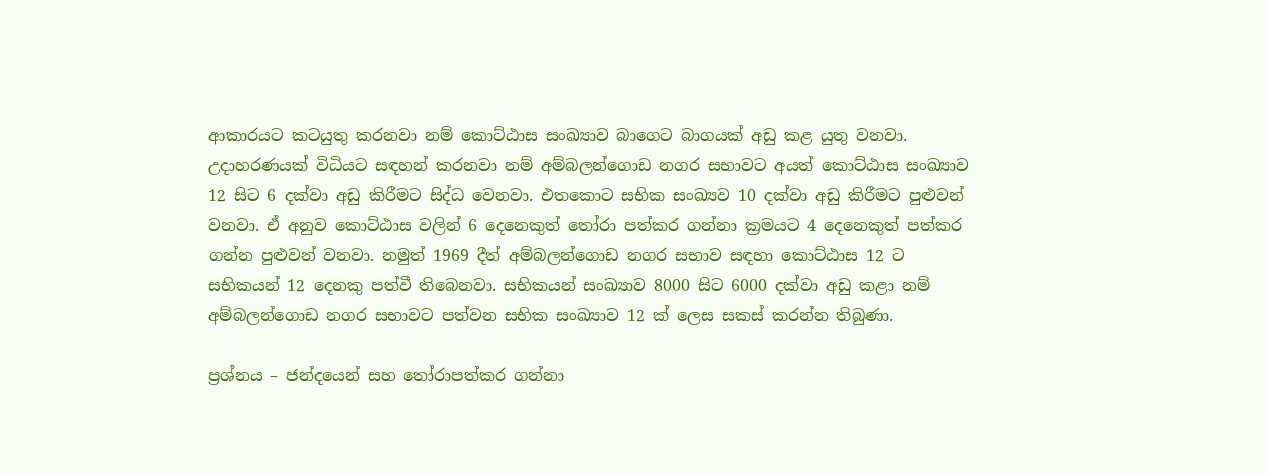ආකාරයට කටයුතු කරනවා නම් කොට්ඨාස සංඛ්‍යාව බාගෙට බාගයක් අඩු කළ යුතු වනවා. උදාහරණයක් විධියට සඳහන් කරනවා නම් අම්බලන්ගොඩ නගර සභාවට අයත් කොට්ඨාස සංඛ්‍යාව 12 සිට 6 දක්වා අඩු කිරීමට සිද්ධ වෙනවා. එතකොට සභික සංඛ්‍යව 10 දක්වා අඩු කිරීමට පුළුවන් වනවා. ඒ අනුව කොට්ඨාස වලින් 6 දෙනෙකුත් තෝරා පත්කර ගන්නා ක්‍රමයට 4 දෙනෙකුත් පත්කර ගන්න පුළුවන් වනවා. නමුත් 1969 දීත් අම්බලන්ගොඩ නගර සභාව සඳහා කොට්ඨාස 12 ට සභිකයන් 12 දෙනකු පත්වී තිබෙනවා. සභිකයන් සංඛ්‍යාව 8000 සිට 6000 දක්වා අඩු කළා නම් අම්බලන්ගොඩ නගර සභාවට පත්වන සභික සංඛ්‍යාව 12 ක් ලෙස සකස් කරන්න තිබුණා.

ප්‍රශ්නය – ජන්දයෙන් සහ තෝරාපත්කර ගන්නා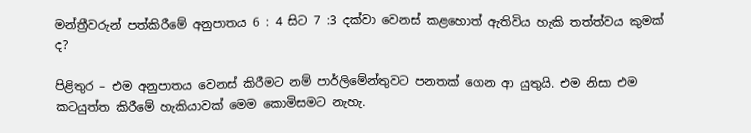මන්ත්‍රීවරුන් පත්කිරීමේ අනුපාතය 6 : 4 සිට 7 :3 දක්වා වෙනස් කළහොත් ඇතිවිය හැකි තත්ත්වය කුමක් ද?

පිළිතුර – එම අනුපාතය වෙනස් කිරීමට නම් පාර්ලිමේන්තුවට පනතක් ගෙන ආ යුතුයි. එම නිසා එම කටයුත්ත කිරීමේ හැකියාවක් මෙම කොමිසමට නැහැ.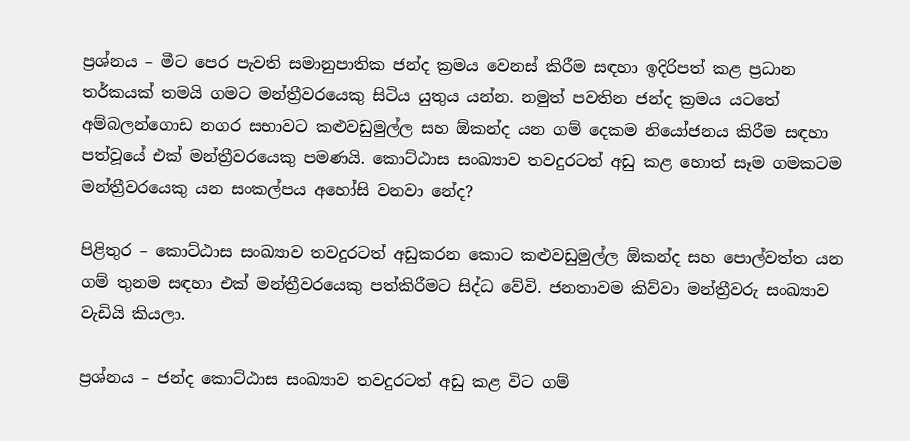ප්‍රශ්නය – මීට පෙර පැවති සමානුපාතික ජන්ද ක්‍රමය වෙනස් කිරීම සඳහා ඉදිරිපත් කළ ප්‍රධාන තර්කයක් තමයි ගමට මන්ත්‍රීවරයෙකු සිටිය යුතුය යන්න. නමුත් පවතින ජන්ද ක්‍රමය යටතේ අම්බලන්ගොඩ නගර සභාවට කළුවඩුමුල්ල සහ ඕකන්ද යන ගම් දෙකම නියෝජනය කිරීම සඳහා පත්වූයේ එක් මන්ත්‍රීවරයෙකු පමණයි. කොට්ඨාස සංඛ්‍යාව තවදුරටත් අඩු කළ හොත් සෑම ගමකටම මන්ත්‍රීවරයෙකු යන සංකල්පය අහෝසි වනවා නේද?

පිළිතුර – කොට්ඨාස සංඛ්‍යාව තවදුරටත් අඩුකරන කොට කළුවඩුමුල්ල ඕකන්ද සහ පොල්වත්ත යන ගම් තුනම සඳහා එක් මන්ත්‍රීවරයෙකු පත්කිරීමට සිද්ධ වේවි. ජනතාවම කිව්වා මන්ත්‍රීවරු සංඛ්‍යාව වැඩියි කියලා.

ප්‍රශ්නය – ජන්ද කොට්ඨාස සංඛ්‍යාව තවදුරටත් අඩු කළ විට ගම්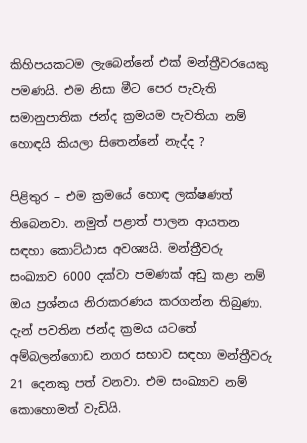කිහිපයකටම ලැබෙන්නේ එක් මන්ත්‍රීවරයෙකු පමණයි. එම නිසා මීට පෙර පැවැති සමානුපාතික ජන්ද ක්‍රමයම පැවතියා නම් හොඳයි කියලා සිතෙන්නේ නැද්ද ?

පිළිතුර – එම ක්‍රමයේ හොඳ ලක්ෂණත් තිබෙනවා. නමුත් පළාත් පාලන ආයතන සඳහා කොට්ඨාස අවශ්‍යයි. මන්ත්‍රීවරු සංඛ්‍යාව 6000 දක්වා පමණක් අඩු කළා නම් ඔය ප්‍රශ්නය නිරාකරණය කරගන්න තිබුණා. දැන් පවතින ජන්ද ක්‍රමය යටතේ අම්බලන්ගොඩ නගර සභාව සඳහා මන්ත්‍රීවරු 21 දෙනකු පත් වනවා. එම සංඛ්‍යාව නම් කොහොමත් වැඩියි.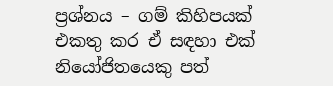ප්‍රශ්නය – ගම් කිහිපයක් එකතු කර ඒ සඳහා එක් නියෝජිතයෙකු පත්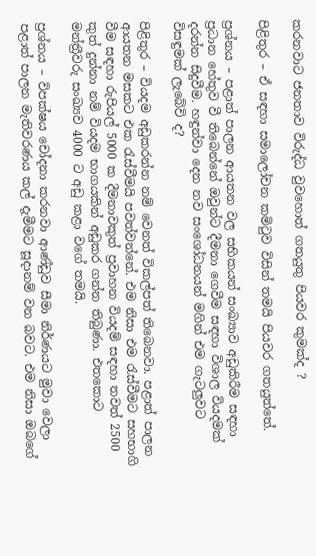කරනවාට ජනතාව විරුද්ධ වුවහොත් ගතයුතු පියවර කුමක්ද ?

පිළිතුර – ඒ සඳහා සමාලෝචන කමිටුව විසින් තමයි පියවර ගතයුත්තේ.

ප්‍රශ්නය – පළාත් පාලන ආයතන වල සභිකයන් සංඛ්‍යාව අඩුකිරීම සඳහා ප්‍රධාන හේතුව වී තිබෙන්නේ ඔවුන්ට දීමනා ගෙවීම සඳහා විශාල වියදමක් දරන්න සිදුවීම. හඳුන්වා දෙන නව සංශෝධනයන් මගින් එම ගැටලුවට විසඳුමක් ලැබේවි ද?

පිළිතුර – වියදම අඩුකරන්න නම් වෙනත් විකල්පත් තිබෙනවා. පළාත් පාලන ආයතන මසකට එක රැස්වීමයි පවත්වන්නේ. එම නිසා එම රැස්වීමට සහභාගි වීම සඳහා රුපියල් 5000 ක දීමනාවකුත් ප්‍රවාහන වියදම් සඳහා තවත් 2500 කුත් දුන්නා නම් වියදම භාගයකින් අඩුකර ගන්න තිබුණා. එතකොට මන්ත්‍රීවරු සංඛ්‍යව 4000 ට අඩු කළා වගේ තමයි.

ප්‍රශ්නය – විපක්ෂය චෝදනා කරනවා ආණ්ඩුව සීමා නිර්ණයට මුවා වෙලා පළාත් පාලන මැතිවරණය කල් දැමීමට සූදානම් වන බවට. එම නිසා ඔබගේ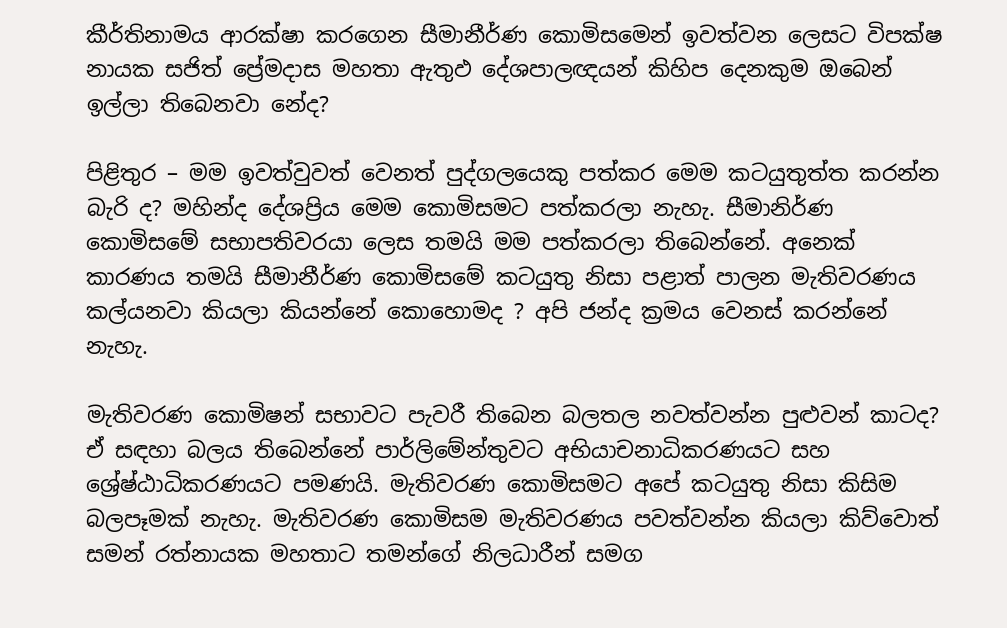කීර්තිනාමය ආරක්ෂා කරගෙන සීමානීර්ණ කොමිසමෙන් ඉවත්වන ලෙසට විපක්ෂ නායක සජිත් ප්‍රේමදාස මහතා ඇතුඵ දේශපාලඥයන් කිහිප දෙනකුම ඔබෙන් ඉල්ලා තිබෙනවා නේද?

පිළිතුර – මම ඉවත්වුවත් වෙනත් පුද්ගලයෙකු පත්කර මෙම කටයුතුත්ත කරන්න බැරි ද? මහින්ද දේශප්‍රිය මෙම කොමිසමට පත්කරලා නැහැ. සීමානිර්ණ කොමිසමේ සභාපතිවරයා ලෙස තමයි මම පත්කරලා තිබෙන්නේ. අනෙක් කාරණය තමයි සීමානීර්ණ කොමිසමේ කටයුතු නිසා පළාත් පාලන මැතිවරණය කල්යනවා කියලා කියන්නේ කොහොමද ? අපි ජන්ද ක්‍රමය වෙනස් කරන්නේ නැහැ.

මැතිවරණ කොමිෂන් සභාවට පැවරී තිබෙන බලතල නවත්වන්න පුළුවන් කාටද? ඒ සඳහා බලය තිබෙන්නේ පාර්ලිමේන්තුවට අභියාචනාධිකරණයට සහ ශ්‍රේෂ්ඨාධිකරණයට පමණයි. මැතිවරණ කොමිසමට අපේ කටයුතු නිසා කිසිම බලපෑමක් නැහැ. මැතිවරණ කොමිසම මැතිවරණය පවත්වන්න කියලා කිව්වොත් සමන් රත්නායක මහතාට තමන්ගේ නිලධාරීන් සමග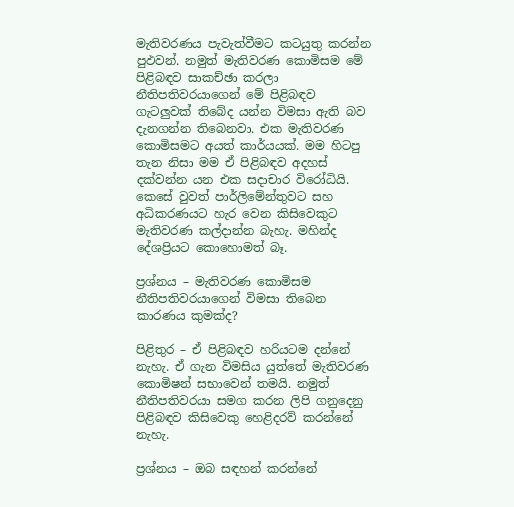මැතිවරණය පැවැත්වීමට කටයුතු කරන්න පුඵවන්. නමුත් මැතිවරණ කොමිසම මේ පිළිබඳව සාකච්ඡා කරලා නීතිපතිවරයාගෙන් මේ පිළිබඳව ගැටලුවක් තිබේද යන්න විමසා ඇති බව දැනගන්න තිබෙනවා. එක මැතිවරණ කොමිසමට අයත් කාර්යයක්. මම හිටපු තැන නිසා මම ඒ පිළිබඳව අදහස් දක්වන්න යන එක සදාචාර විරෝධියි. කෙසේ වුවත් පාර්ලිමේන්තුවට සහ අධිකරණයට හැර වෙන කිසිවෙකුට මැතිවරණ කල්දාන්න බැහැ. මහින්ද දේශප්‍රියට කොහොමත් බෑ.

ප්‍රශ්නය – මැතිවරණ කොමිසම නීතිපතිවරයාගෙන් විමසා තිබෙන කාරණය කුමක්ද?

පිළිතුර – ඒ පිළිබඳව හරියටම දන්නේ නැහැ. ඒ ගැන විමසිය යුත්තේ මැතිවරණ කොමිෂන් සභාවෙන් තමයි. නමුත් නීතිපතිවරයා සමග කරන ලිපි ගනුදෙනු පිළිබඳව කිසිවෙකු හෙළිදරව් කරන්නේ නැහැ.

ප්‍රශ්නය – ඔබ සඳහන් කරන්නේ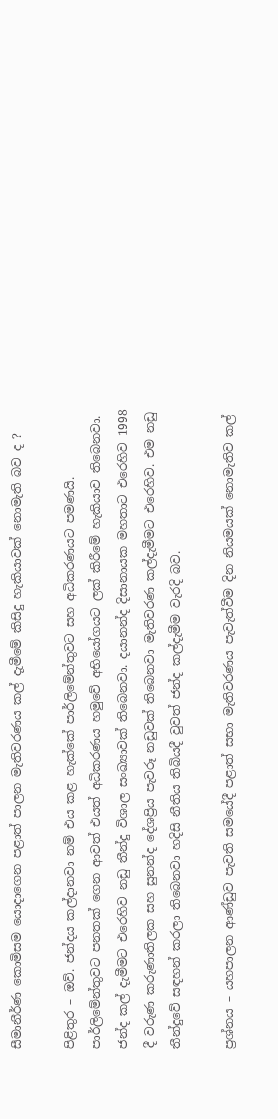සීමානීර්ණ කොමිසම යොදාගෙන පළාත් පාලන මැතිවරණය කල් දැමීමේ කිසිදු හැකියාවක් නොමැති බව ද ?

පිළිතුර – ඔව්. ජන්දය කල්දානවා නම් එය කළ හැක්කේ පාර්ලිමේන්තුවට සහ අධිකරණයට පමණයි. පාර්ලිමේන්තුවට පනතක් ගෙන ආවත් එයත් අධිකරණය හමුවේ අභියෝගයට ලක් කිරීමේ හැකියාව තිබෙනවා. ජන්ද කල් දැමීමට එරෙහිව නඩු තීන්දු විශාල සංඛ්‍යාවක් තිබෙනවා. දයානන්ද දිසානායක මහතාට එරෙහිව 1998 දී වරුණ කරුණාතිලක සහ සුනන්ද දේශප්‍රිය පැවරූ නඩුවක් තිබෙනවා මැතිවරණ කල්දැමීමට එරෙහිව. එම නඩු තීන්දුවේ සඳහන් කරලා තිබෙනවා හදිසි නීතිය තිබියදී වුවත් ජන්ද කල්දැමීම වැරදි බව.

ප්‍රශ්නය – යහපාලන ආණ්ඩුව පැවති සමයේදී පළාත් සභා මැතිවරණය පැවැත්වීම දින නියමයක් නොමැතිව කල්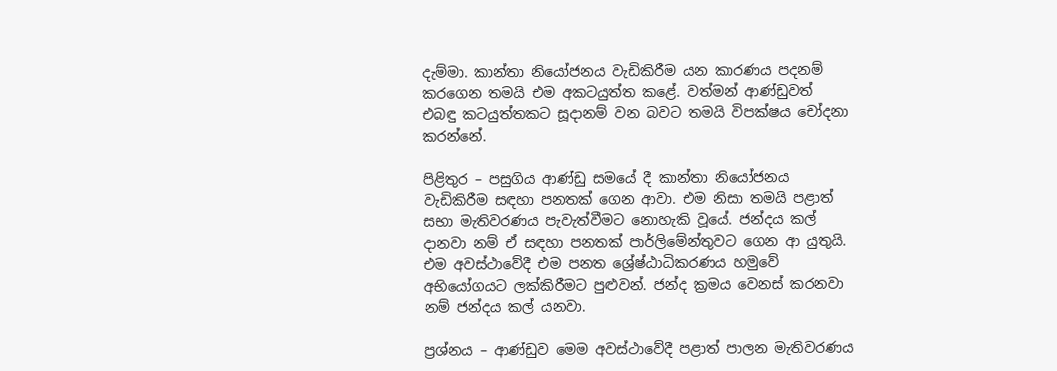දැම්මා. කාන්තා නියෝජනය වැඩිකිරීම යන කාරණය පදනම් කරගෙන තමයි එම අකටයුත්ත කළේ. වත්මන් ආණ්ඩුවත් එබඳු කටයුත්තකට සූදානම් වන බවට තමයි විපක්ෂය චෝදනා කරන්නේ.

පිළිතුර – පසුගිය ආණ්ඩු සමයේ දී කාන්තා නියෝජනය වැඩිකිරීම සඳහා පනතක් ගෙන ආවා. එම නිසා තමයි පළාත් සභා මැතිවරණය පැවැත්වීමට නොහැකි වූයේ. ජන්දය කල් දානවා නම් ඒ සඳහා පනතක් පාර්ලිමේන්තුවට ගෙන ආ යුතුයි. එම අවස්ථාවේදී එම පනත ශ්‍රේෂ්ඨාධිකරණය හමුවේ අභියෝගයට ලක්කිරීමට පුළුවන්. ජන්ද ක්‍රමය වෙනස් කරනවා නම් ජන්දය කල් යනවා.

ප්‍රශ්නය – ආණ්ඩුව මෙම අවස්ථාවේදී පළාත් පාලන මැතිවරණය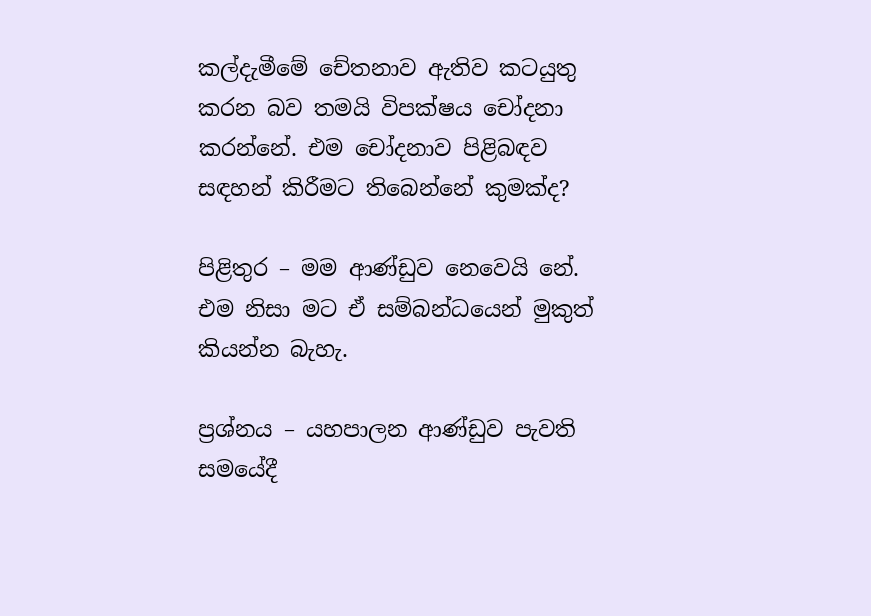කල්දැමීමේ චේතනාව ඇතිව කටයුතු කරන බව තමයි විපක්ෂය චෝදනා කරන්නේ. එම චෝදනාව පිළිබඳව සඳහන් කිරීමට තිබෙන්නේ කුමක්ද?

පිළිතුර – මම ආණ්ඩුව නෙවෙයි නේ. එම නිසා මට ඒ සම්බන්ධයෙන් මුකුත් කියන්න බැහැ.

ප්‍රශ්නය – යහපාලන ආණ්ඩුව පැවති සමයේදී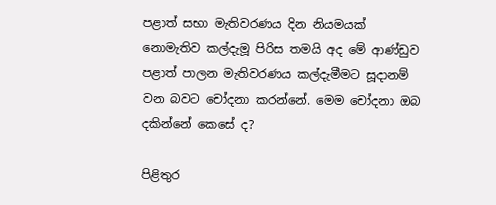පළාත් සභා මැතිවරණය දින නියමයක් නොමැතිව කල්දැමූ පිරිස තමයි අද මේ ආණ්ඩුව පළාත් පාලන මැතිවරණය කල්දැමීමට සූදානම් වන බවට චෝදනා කරන්නේ. මෙම චෝදනා ඔබ දකින්නේ කෙසේ ද?

පිළිතුර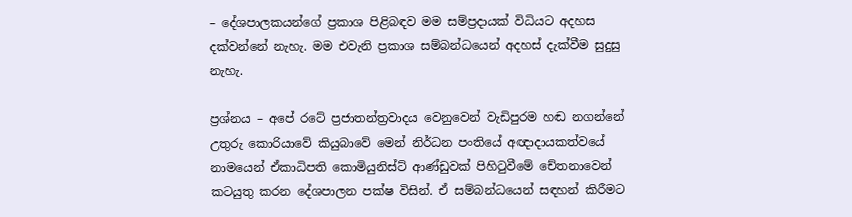– දේශපාලකයන්ගේ ප්‍රකාශ පිළිබඳව මම සම්ප්‍රදායක් විධියට අදහස දක්වන්නේ නැහැ. මම එවැනි ප්‍රකාශ සම්බන්ධයෙන් අදහස් දැක්වීම සුදුසු නැහැ.

ප්‍රශ්නය – අපේ රටේ ප්‍රජාතන්ත්‍රවාදය වෙනුවෙන් වැඩිපුරම හඬ නගන්නේ උතුරු කොරියාවේ කියුබාවේ මෙන් නිර්ධන පංතියේ අඥාදායකත්වයේ නාමයෙන් ඒකාධිපති කොමියුනිස්ට් ආණ්ඩුවක් පිහිටුවීමේ චේතනාවෙන් කටයුතු කරන දේශපාලන පක්ෂ විසින්. ඒ සම්බන්ධයෙන් සඳහන් කිරීමට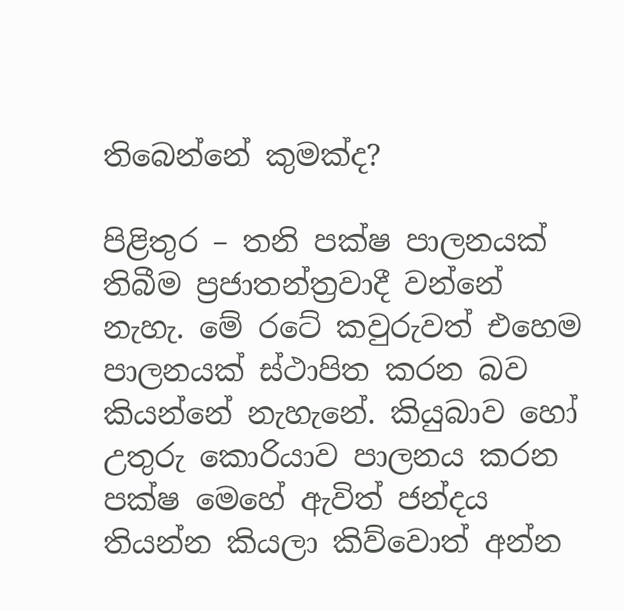තිබෙන්නේ කුමක්ද?

පිළිතුර – තනි පක්ෂ පාලනයක් තිබීම ප්‍රජාතන්ත්‍රවාදී වන්නේ නැහැ. මේ රටේ කවුරුවත් එහෙම පාලනයක් ස්ථාපිත කරන බව කියන්නේ නැහැනේ. කියුබාව හෝ උතුරු කොරියාව පාලනය කරන පක්ෂ මෙහේ ඇවිත් ජන්දය තියන්න කියලා කිව්වොත් අන්න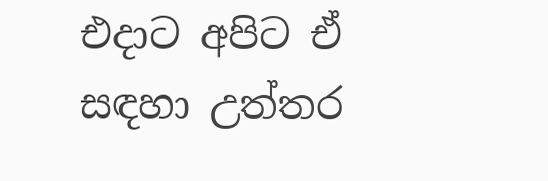එදාට අපිට ඒ සඳහා උත්තර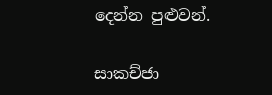දෙන්න පුළුවන්.

සාකච්ජා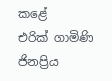කළේ
එරික් ගාමිණි ජිනප්‍රිය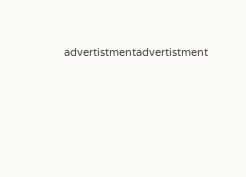advertistmentadvertistment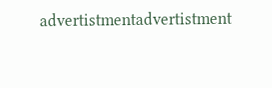advertistmentadvertistment